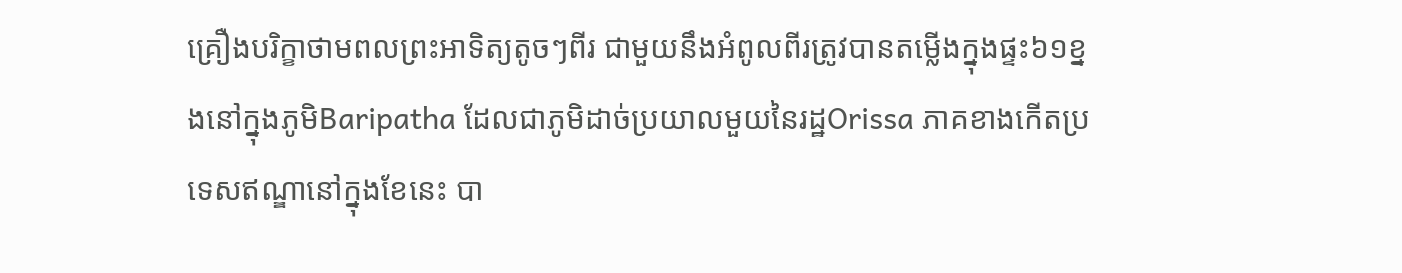គ្រឿងបរិក្ខាថាមពលព្រះអាទិត្យតូចៗពីរ ជាមួយនឹងអំពូលពីរត្រូវបានតម្លើងក្នុងផ្ទះ៦១ខ្នងនៅក្នុងភូមិBaripatha ដែលជាភូមិដាច់ប្រយាលមួយនៃរដ្ឋOrissa ភាគខាងកើតប្រទេសឥណ្ឌានៅក្នុងខែនេះ បា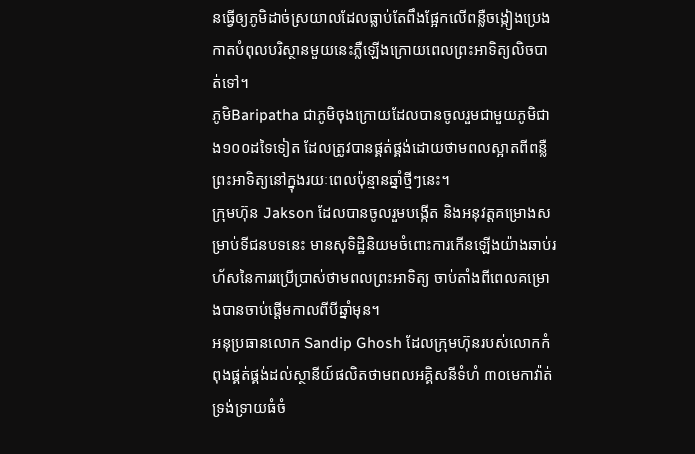នធ្វើឲ្យភូមិដាច់ស្រយាលដែលធ្លាប់តែពឹងផ្អែកលើពន្លឺចង្កៀងប្រេងកាតបំពុលបរិស្ថានមួយនេះភ្លឺឡើងក្រោយពេលព្រះអាទិត្យលិចបាត់ទៅ។
ភូមិBaripatha ជាភូមិចុងក្រោយដែលបានចូលរួមជាមួយភូមិជាង១០០ដទៃទៀត ដែលត្រូវបានផ្គត់ផ្គង់ដោយថាមពលស្អាតពីពន្លឺព្រះអាទិត្យនៅក្នុងរយៈពេលប៉ុន្មានឆ្នាំថ្មីៗនេះ។
ក្រុមហ៊ុន Jakson ដែលបានចូលរួមបង្កើត និងអនុវត្តគម្រោងសម្រាប់ទីជនបទនេះ មានសុទិដ្ឋិនិយមចំពោះការកើនឡើងយ៉ាងឆាប់រហ័សនៃការរប្រើប្រាស់ថាមពលព្រះអាទិត្យ ចាប់តាំងពីពេលគម្រោងបានចាប់ផ្តើមកាលពីបីឆ្នាំមុន។
អនុប្រធានលោក Sandip Ghosh ដែលក្រុមហ៊ុនរបស់លោកកំពុងផ្គត់ផ្គង់ដល់ស្ថានីយ៍ផលិតថាមពលអគ្គិសនីទំហំ ៣០មេកាវ៉ាត់ទ្រង់ទ្រាយធំចំ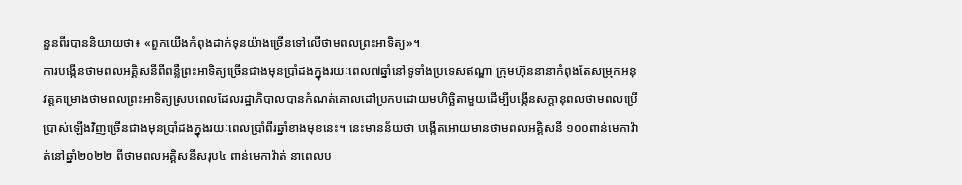នួនពីរបាននិយាយថា៖ «ពួកយើងកំពុងដាក់ទុនយ៉ាងច្រើនទៅលើថាមពលព្រះអាទិត្យ»។
ការបង្កើនថាមពលអគ្គិសនីពីពន្លឺព្រះអាទិត្យច្រើនជាងមុនប្រាំដងក្នុងរយៈពេល៧ឆ្នាំនៅទូទាំងប្រទេសឥណ្ឌា ក្រុមហ៊ុននានាកំពុងតែសម្រុកអនុវត្តគម្រោងថាមពលព្រះអាទិត្យស្របពេលដែលរដ្ឋាភិបាលបានកំណត់គោលដៅប្រកបដោយមហិច្ឆិតាមួយដើម្បីបង្កើនសក្តានុពលថាមពលប្រើប្រាស់ឡើងវិញច្រើនជាងមុនប្រាំដងក្នុងរយៈពេលប្រាំពីរឆ្នាំខាងមុខនេះ។ នេះមានន័យថា បង្កើតអោយមានថាមពលអគ្គិសនី ១០០ពាន់មេកាវ៉ាត់នៅឆ្នាំ២០២២ ពីថាមពលអគ្គិសនីសរុប៤ ពាន់មេកាវ៉ាត់ នាពេលប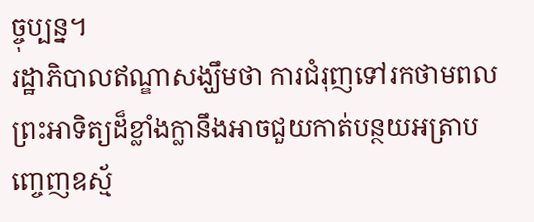ច្ចុប្បន្ន។
រដ្ឋាភិបាលឥណ្ឌាសង្ឃឹមថា ការជំរុញទៅរកថាមពលព្រះអាទិត្យដ៏ខ្លាំងក្លានឹងអាចជួយកាត់បន្ថយអត្រាបញ្ចេញឧស្ម័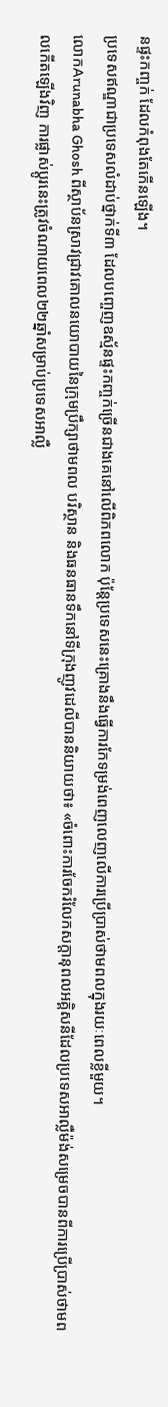នផ្ទះកញ្ចក់ ដែលកំពុងតែកើនឡើង។
ប្រទេសឥណ្ឌាជាប្រទេសលំដាប់ថ្នាក់ទី៣ ដែលបញ្ចេញឧស្ម័នផ្ទះកញ្ចក់ច្រើនជាងគេនៅលើពិភពលោក ប៉ុន្តែប្រទេសនេះគ្រោងនឹងធ្វើការកែទម្រង់ពេញលេញលើការប្រើប្រាស់ថាមពលក្នុងរយៈពេលខ្លីមួយ។
លោកArunabha Ghosh ពីស្ថាប័នស្រាវជ្រាវគោលនយោបាយនៃក្រុមប្រឹក្សាថាមពល បរិស្ថាន និងធនធានទឹកនៅទីក្រុងញូវដេលីបាននិយាយថា៖ «ចំពោះការចែករំលែកសក្តានុពលអគ្គិសនីដែលប្រទេសអាល្លឺម៉ង់សម្រេចបានពីការប្រើប្រាស់ថាមពលកើតឡើងវិញ ការផ្លាស់ប្តូរនេះត្រូវចំណាយពេល២២ឆ្នាំសម្រាប់ប្រទេសអាល្លឺ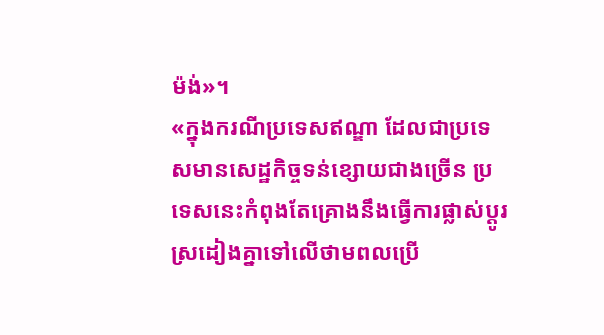ម៉ង់»។
«ក្នុងករណីប្រទេសឥណ្ឌា ដែលជាប្រទេសមានសេដ្ឋកិច្ចទន់ខ្សោយជាងច្រើន ប្រទេសនេះកំពុងតែគ្រោងនឹងធ្វើការផ្លាស់ប្តូរស្រដៀងគ្នាទៅលើថាមពលប្រើ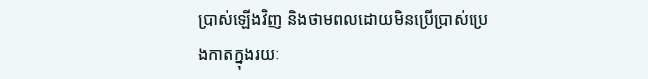ប្រាស់ឡើងវិញ និងថាមពលដោយមិនប្រើប្រាស់ប្រេងកាតក្នុងរយៈ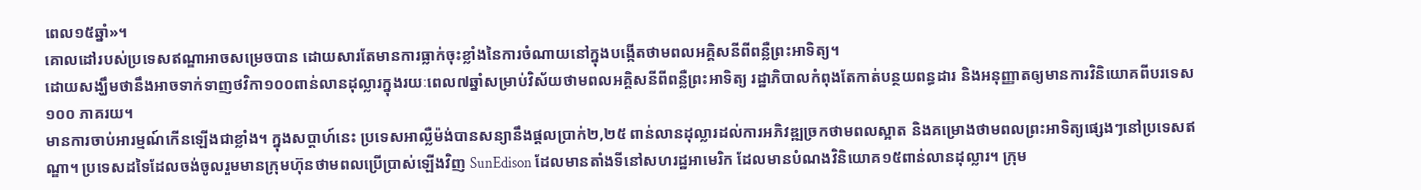ពេល១៥ឆ្នាំ»។
គោលដៅរបស់ប្រទេសឥណ្ឌាអាចសម្រេចបាន ដោយសារតែមានការធ្លាក់ចុះខ្លាំងនៃការចំណាយនៅក្នុងបង្កើតថាមពលអគ្គិសនីពីពន្លឺព្រះអាទិត្យ។
ដោយសង្ឃឹមថានឹងអាចទាក់ទាញថវិកា១០០ពាន់លានដុល្លារក្នុងរយៈពេល៧ឆ្នាំសម្រាប់វិស័យថាមពលអគ្គិសនីពីពន្លឺព្រះអាទិត្យ រដ្ឋាភិបាលកំពុងតែកាត់បន្ថយពន្ធដារ និងអនុញ្ញាតឲ្យមានការវិនិយោគពីបរទេស១០០ ភាគរយ។
មានការចាប់អារម្មណ៍កើនឡើងជាខ្លាំង។ ក្នុងសប្តាហ៍នេះ ប្រទេសអាល្លឺម៉ង់បានសន្យានឹងផ្តលប្រាក់២,២៥ ពាន់លានដុល្លារដល់ការអភិវឌ្ឍច្រកថាមពលស្អាត និងគម្រោងថាមពលព្រះអាទិត្យផ្សេងៗនៅប្រទេសឥណ្ឌា។ ប្រទេសដទៃដែលចង់ចូលរួមមានក្រុមហ៊ុនថាមពលប្រើប្រាស់ឡើងវិញ SunEdison ដែលមានតាំងទីនៅសហរដ្ឋអាមេរិក ដែលមានបំណងវិនិយោគ១៥ពាន់លានដុល្លារ។ ក្រុម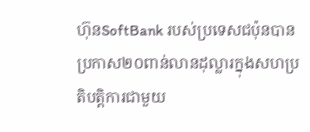ហ៊ុនSoftBank របស់ប្រទេសជប៉ុនបានប្រកាស២០ពាន់លានដុល្លារក្នុងសហប្រតិបត្តិការជាមួយ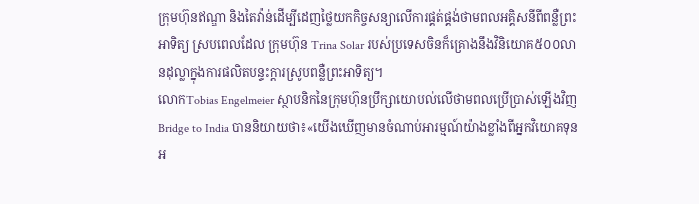ក្រុមហ៊ុនឥណ្ឌា និងតៃវ៉ាន់ដើម្បីដេញថ្លៃយកកិច្ចសន្យាលើការផ្គត់ផ្គង់ថាមពលអគ្គិសនីពីពន្លឺព្រះអាទិត្យ ស្របពេលដែល ក្រុមហ៊ុន Trina Solar របស់ប្រទេសចិនក៏គ្រោងនឹងវិនិយោគ៥០០លានដុល្លាក្នុងការផលិតបន្ទះក្តារស្រូបពន្លឺព្រះអាទិត្យ។
លោកTobias Engelmeier ស្ថាបនិកនៃក្រុមហ៊ុនប្រឹក្សាយោបល់លើថាមពលប្រើប្រាស់ឡើងវិញ Bridge to India បាននិយាយថា៖«យើងឃើញមានចំណាប់អារម្មណ៍យ៉ាងខ្លាំងពីអ្នកវិយោគទុនអ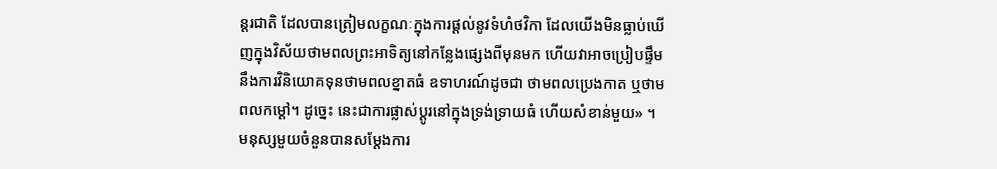ន្តរជាតិ ដែលបានត្រៀមលក្ខណៈក្នុងការផ្តល់នូវទំហំថវិកា ដែលយើងមិនធ្លាប់ឃើញក្នុងវិស័យថាមពលព្រះអាទិត្យនៅកន្លែងផ្សេងពីមុនមក ហើយវាអាចប្រៀបផ្ទឹមនឹងការវិនិយោគទុនថាមពលខ្នាតធំ ឧទាហរណ៍ដូចជា ថាមពលប្រេងកាត ឬថាមពលកម្តៅ។ ដូច្នេះ នេះជាការផ្លាស់ប្តូរនៅក្នុងទ្រង់ទ្រាយធំ ហើយសំខាន់មួយ» ។
មនុស្សមួយចំនួនបានសម្តែងការ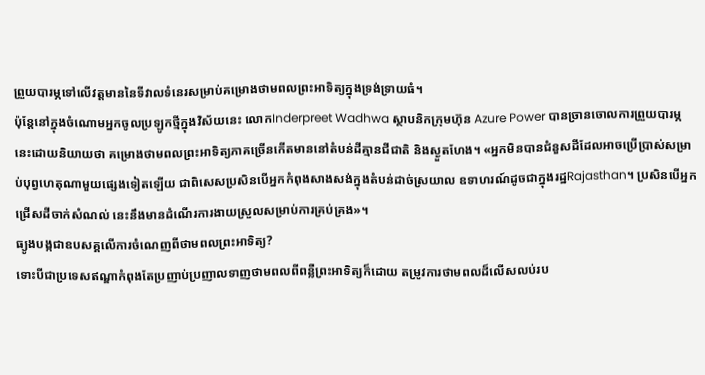ព្រួយបារម្ភទៅលើវត្តមាននៃទីវាលទំនេរសម្រាប់គម្រោងថាមពលព្រះអាទិត្យក្នុងទ្រង់ទ្រាយធំ។
ប៉ុន្តែនៅក្នុងចំណោមអ្នកចូលប្រឡូកថ្មីក្នុងវិស័យនេះ លោកInderpreet Wadhwa ស្ថាបនិកក្រុមហ៊ុន Azure Power បានច្រានចោលការព្រួយបារម្ភនេះដោយនិយាយថា គម្រោងថាមពលព្រះអាទិត្យភាគច្រើនកើតមាននៅតំបន់ដីគ្មានជីជាតិ និងស្ងួតហែង។ «អ្នកមិនបានជំនួសដីដែលអាចប្រើប្រាស់សម្រាប់បុព្វហេតុណាមួយផ្សេងទៀតឡើយ ជាពិសេសប្រសិនបើអ្នកកំពុងសាងសង់ក្នុងតំបន់ដាច់ស្រយាល ឧទាហរណ៍ដូចជាក្នុងរដ្ឋRajasthan។ ប្រសិនបើអ្នកជ្រើសដីចាក់សំណល់ នេះនឹងមានដំណើរការងាយស្រួលសម្រាប់ការគ្រប់គ្រង»។
ធ្យូងបង្កជាឧបសគ្គលើការចំណេញពីថាមពលព្រះអាទិត្យ?
ទោះបីជាប្រទេសឥណ្ឌាកំពុងតែប្រញាប់ប្រញាលទាញថាមពលពីពន្លឺព្រះអាទិត្យក៏ដោយ តម្រូវការថាមពលដ៏លើសលប់រប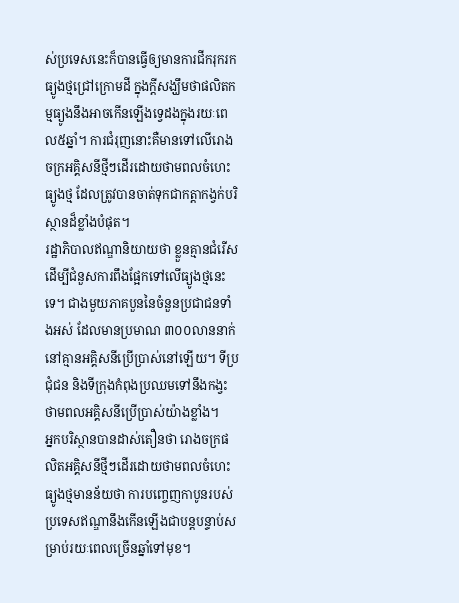ស់ប្រទេសនេះក៏បានធ្វើឲ្យមានការជីករុករកធ្យូងថ្មជ្រៅក្រោមដី ក្នុងក្តីសង្ឃឹមថាផលិតកម្មធ្យូងនឹងអាចកើនឡើងទ្វេដងក្នុងរយៈពេល៥ឆ្នាំ។ ការជំរុញនោះគឺមានទៅលើរោងចក្រអគ្គិសនីថ្មីៗដើរដោយថាមពលចំហេះធ្យូងថ្ម ដែលត្រូវបានចាត់ទុកជាកត្តាកង្វក់បរិស្ថានដ៏ខ្លាំងបំផុត។
រដ្ឋាភិបាលឥណ្ឌានិយាយថា ខ្លួនគ្មានជំរើសដើម្បីជំនួសការពឹងផ្អែកទៅលើធ្យូងថ្មនេះទេ។ ជាងមួយភាគបួននៃចំនួនប្រជាជនទាំងអស់ ដែលមានប្រមាណ ៣០០លាននាក់ នៅគ្មានអគ្គិសនីប្រើប្រាស់នៅឡើយ។ ទីប្រជុំជន និងទីក្រុងកំពុងប្រឈមទៅនឹងកង្វះថាមពលអគ្គិសនីប្រើប្រាស់យ៉ាងខ្លាំង។
អ្នកបរិស្ថានបានដាស់តឿនថា រោងចក្រផលិតអគ្គិសនីថ្មីៗដើរដោយថាមពលចំហេះធ្យូងថ្មមានន័យថា ការបញ្ចេញកាបូនរបស់ប្រទេសឥណ្ឌានឹងកើនឡើងជាបន្តបន្ទាប់សម្រាប់រយៈពេលច្រើនឆ្នាំទៅមុខ។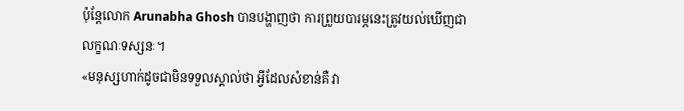ប៉ុន្តែលោក Arunabha Ghosh បានបង្ហាញថា ការព្រួយបារម្ភនេះត្រូវយល់ឃើញជាលក្ខណៈទស្សនៈ។
«មនុស្សហាក់ដូចជាមិនទទួលស្គាល់ថា អ្វីដែលសំខាន់គឺ វា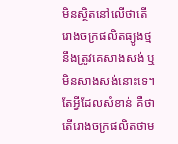មិនស្ថិតនៅលើថាតើរោងចក្រផលិតធ្យូងថ្ម នឹងត្រូវគេសាងសង់ ឬមិនសាងសង់នោះទេ។ តែអ្វីដែលសំខាន់ គឺថាតើរោងចក្រផលិតថាម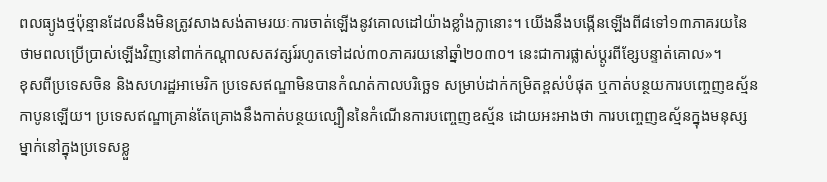ពលធ្យូងថ្មប៉ុន្មានដែលនឹងមិនត្រូវសាងសង់តាមរយៈការចាត់ឡើងនូវគោលដៅយ៉ាងខ្លាំងក្លានោះ។ យើងនឹងបង្កើនឡើងពី៨ទៅ១៣ភាគរយនៃថាមពលប្រើប្រាស់ឡើងវិញនៅពាក់កណ្តាលសតវត្សរ៍រហូតទៅដល់៣០ភាគរយនៅឆ្នាំ២០៣០។ នេះជាការផ្លាស់ប្តូរពីខ្សែបន្ទាត់គោល»។
ខុសពីប្រទេសចិន និងសហរដ្ឋអាមេរិក ប្រទេសឥណ្ឌាមិនបានកំណត់កាលបរិច្ឆេទ សម្រាប់ដាក់កម្រិតខ្ពស់បំផុត ឬកាត់បន្ថយការបញ្ចេញឧស្ម័នកាបូនឡើយ។ ប្រទេសឥណ្ឌាគ្រាន់តែគ្រោងនឹងកាត់បន្ថយល្បឿននៃកំណើនការបញ្ចេញឧស្ម័ន ដោយអះអាងថា ការបញ្ចេញឧស្ម័នក្នុងមនុស្សម្នាក់នៅក្នុងប្រទេសខ្លួ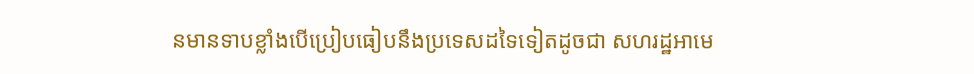នមានទាបខ្លាំងបើប្រៀបធៀបនឹងប្រទេសដទៃទៀតដូចជា សហរដ្ឋអាមេ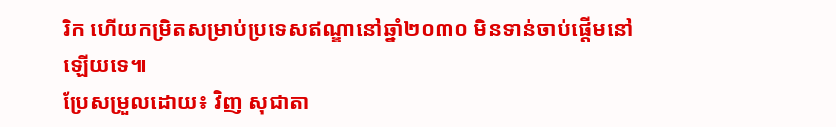រិក ហើយកម្រិតសម្រាប់ប្រទេសឥណ្ឌានៅឆ្នាំ២០៣០ មិនទាន់ចាប់ផ្តើមនៅឡើយទេ៕
ប្រែសម្រួលដោយ៖ វិញ សុជាតា